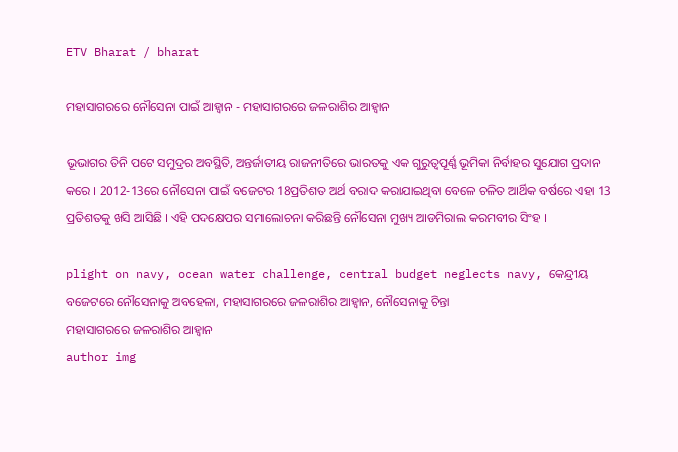ETV Bharat / bharat

ମହାସାଗରରେ ନୌସେନା ପାଇଁ ଆହ୍ବାନ - ମହାସାଗରରେ ଜଳରାଶିର ଆହ୍ବାନ

ଭୂଭାଗର ତିନି ପଟେ ସମୁଦ୍ରର ଅବସ୍ଥିତି, ଅନ୍ତର୍ଜାତୀୟ ରାଜନୀତିରେ ଭାରତକୁ ଏକ ଗୁରୁତ୍ବପୂର୍ଣ୍ଣ ଭୂମିକା ନିର୍ବାହର ସୁଯୋଗ ପ୍ରଦାନ କରେ । 2012-13ରେ ନୌସେନା ପାଇଁ ବଜେଟର 18ପ୍ରତିଶତ ଅର୍ଥ ବରାଦ କରାଯାଇଥିବା ବେଳେ ଚଳିତ ଆର୍ଥିକ ବର୍ଷରେ ଏହା 13 ପ୍ରତିଶତକୁ ଖସି ଆସିଛି । ଏହି ପଦକ୍ଷେପର ସମାଲୋଚନା କରିଛନ୍ତି ନୌସେନା ମୁଖ୍ୟ ଆଡମିରାଲ କରମବୀର ସିଂହ ।

plight on navy, ocean water challenge, central budget neglects navy, କେନ୍ଦ୍ରୀୟ ବଜେଟରେ ନୌସେନାକୁ ଅବହେଳା, ମହାସାଗରରେ ଜଳରାଶିର ଆହ୍ବାନ, ନୌସେନାକୁ ଚିନ୍ତା
ମହାସାଗରରେ ଜଳରାଶିର ଆହ୍ବାନ
author img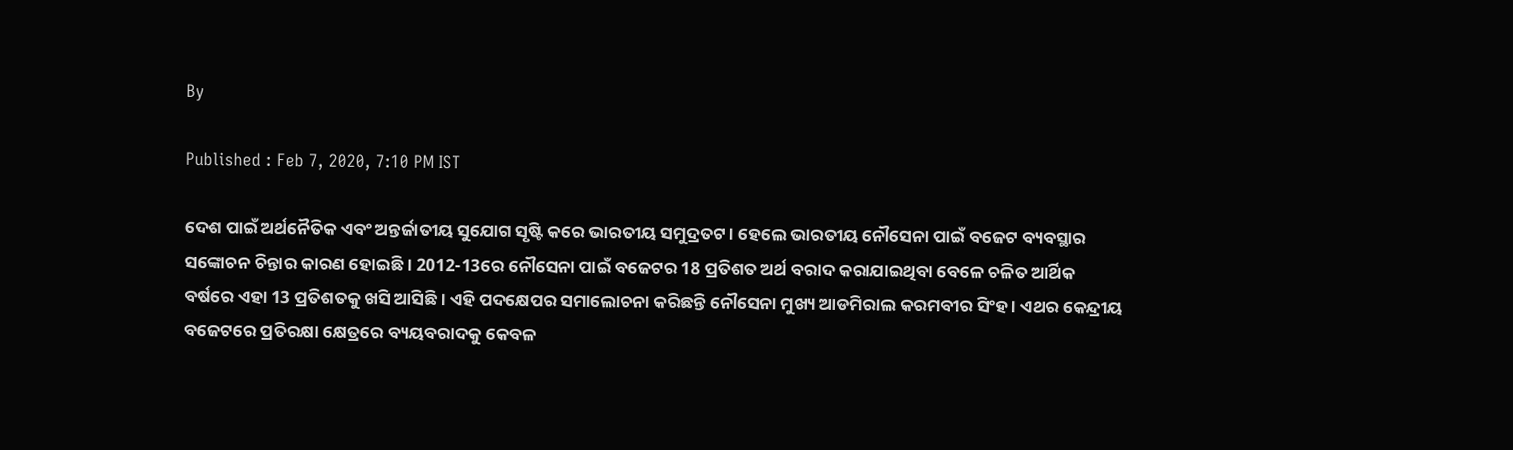By

Published : Feb 7, 2020, 7:10 PM IST

ଦେଶ ପାଇଁ ଅର୍ଥନୈତିକ ଏବଂ ଅନ୍ତର୍ଜାତୀୟ ସୁଯୋଗ ସୃଷ୍ଟି କରେ ଭାରତୀୟ ସମୁଦ୍ରତଟ । ହେଲେ ଭାରତୀୟ ନୌସେନା ପାଇଁ ବଜେଟ ବ୍ୟବସ୍ଥାର ସଙ୍କୋଚନ ଚିନ୍ତାର କାରଣ ହୋଇଛି । 2012-13ରେ ନୌସେନା ପାଇଁ ବଜେଟର 18 ପ୍ରତିଶତ ଅର୍ଥ ବରାଦ କରାଯାଇଥିବା ବେଳେ ଚଳିତ ଆର୍ଥିକ ବର୍ଷରେ ଏହା 13 ପ୍ରତିଶତକୁ ଖସି ଆସିଛି । ଏହି ପଦକ୍ଷେପର ସମାଲୋଚନା କରିଛନ୍ତି ନୌସେନା ମୁଖ୍ୟ ଆଡମିରାଲ କରମବୀର ସିଂହ । ଏଥର କେନ୍ଦ୍ରୀୟ ବଜେଟରେ ପ୍ରତିରକ୍ଷା କ୍ଷେତ୍ରରେ ବ୍ୟୟବରାଦକୁ କେବଳ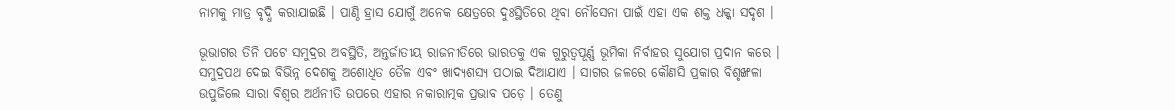ନାମକୁ ମାତ୍ର ବୃଦ୍ଧି କରାଯାଇଛି । ପାଣ୍ଠି ହ୍ରାସ ଯୋଗୁଁ ଅନେକ କ୍ଷେତ୍ରରେ ଦୁଃସ୍ଥିତିରେ ଥିବା ନୌସେନା ପାଇଁ ଏହା ଏକ ଶକ୍ତ ଧକ୍କା ସଦୃଶ ।

ଭୂଭାଗର ତିନି ପଟେ ସମୁଦ୍ରର ଅବସ୍ଥିତି, ଅନ୍ତର୍ଜାତୀୟ ରାଜନୀତିରେ ଭାରତକୁ ଏକ ଗୁରୁତ୍ବପୂର୍ଣ୍ଣ ଭୂମିକା ନିର୍ବାହର ସୁଯୋଗ ପ୍ରଦାନ କରେ । ସମୁଦ୍ରପଥ ଦେଇ ବିଭିନ୍ନ ଦେଶକୁ ଅଶୋଧିତ ତୈଳ ଏବଂ ଖାଦ୍ୟଶସ୍ୟ ପଠାଇ ଦିଆଯାଏ । ସାଗର ଜଳରେ କୌଣସି ପ୍ରକାର ବିଶୃଙ୍ଖଳା ଉପୁଜିଲେ ସାରା ବିଶ୍ବର ଅର୍ଥନୀତି ଉପରେ ଏହାର ନକାରାତ୍ମକ ପ୍ରଭାବ ପଡ଼େ । ତେଣୁ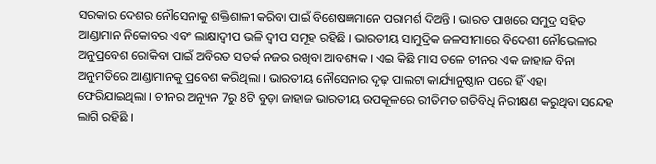ସରକାର ଦେଶର ନୌସେନାକୁ ଶକ୍ତିଶାଳୀ କରିବା ପାଇଁ ବିଶେଷଜ୍ଞମାନେ ପରାମର୍ଶ ଦିଅନ୍ତି । ଭାରତ ପାଖରେ ସମୁଦ୍ର ସହିତ ଆଣ୍ଡାମାନ ନିକୋବର ଏବଂ ଲାକ୍ଷାଦ୍ବୀପ ଭଳି ଦ୍ବୀପ ସମୂହ ରହିଛି । ଭାରତୀୟ ସାମୁଦ୍ରିକ ଜଳସୀମାରେ ବିଦେଶୀ ନୌଭେଳାର ଅନୁପ୍ରବେଶ ରୋକିବା ପାଇଁ ଅବିରତ ସତର୍କ ନଜର ରଖିବା ଆବଶ୍ୟକ । ଏଇ କିଛି ମାସ ତଳେ ଚୀନର ଏକ ଜାହାଜ ବିନା ଅନୁମତିରେ ଆଣ୍ଡାମାନକୁ ପ୍ରବେଶ କରିଥିଲା । ଭାରତୀୟ ନୌସେନାର ଦୃଢ଼ ପାଲଟା କାର୍ଯ୍ୟାନୁଷ୍ଠାନ ପରେ ହିଁ ଏହା ଫେରିଯାଇଥିଲା । ଚୀନ‌ର ଅନ୍ୟୂନ 7ରୁ 8ଟି ବୁଡ଼ା ଜାହାଜ ଭାରତୀୟ ଉପକୂଳରେ ରୀତିମତ ଗତିବିଧି ନିରୀକ୍ଷଣ କରୁଥିବା ସନ୍ଦେହ ଲାଗି ରହିଛି ।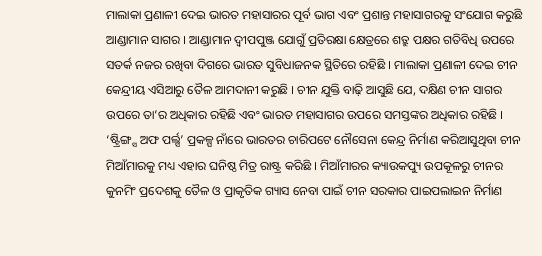ମାଲାକା ପ୍ରଣାଳୀ ଦେଇ ଭାରତ ମହାସାରର ପୂର୍ବ ଭାଗ ଏବଂ ପ୍ରଶାନ୍ତ ମହାସାଗରକୁ ସଂଯୋଗ କରୁଛି ଆଣ୍ଡାମାନ ସାଗର । ଆଣ୍ଡାମାନ ଦ୍ବୀପପୁଞ୍ଜ ଯୋଗୁଁ ପ୍ରତିରକ୍ଷା କ୍ଷେତ୍ରରେ ଶତ୍ରୁ ପକ୍ଷର ଗତିବିଧି ଉପରେ ସତର୍କ ନଜର ରଖିବା ଦିଗରେ ଭାରତ ସୁବିଧାଜନକ ସ୍ଥିତିରେ ରହିଛି । ମାଲାକା ପ୍ରଣାଳୀ ଦେଇ ଚୀନ କେନ୍ଦ୍ରୀୟ ଏସିଆରୁ ତୈଳ ଆମଦାନୀ କରୁଛି । ଚୀନ ଯୁକ୍ତି ବାଢ଼ି ଆସୁଛି ଯେ, ଦକ୍ଷିଣ ଚୀନ ସାଗର ଉପରେ ତା’ର ଅଧିକାର ରହିଛି ଏବଂ ଭାରତ ମହାସାଗର ଉପରେ ସମସ୍ତଙ୍କର ଅଧିକାର ରହିଛି । ‘ଷ୍ଟ୍ରିଙ୍ଗ୍ସ ଅଫ ପର୍ଲ୍ସ’ ପ୍ରକଳ୍ପ ନାଁରେ ଭାରତର ଚାରିପଟେ ନୌସେନା କେନ୍ଦ୍ର ନିର୍ମାଣ କରିଆସୁଥିବା ଚୀନ ମିଆଁମାରକୁ ମଧ୍ୟ ଏହାର ଘନିଷ୍ଠ ମିତ୍ର ରାଷ୍ଟ୍ର କରିଛି । ମିଆଁମାରର କ୍ୟାଉକପ୍ୟୁ ଉପକୂଳରୁ ଚୀନର କୁନମିଂ ପ୍ରଦେଶକୁ ତୈଳ ଓ ପ୍ରାକୃତିକ ଗ୍ୟାସ ନେବା ପାଇଁ ଚୀନ ସରକାର ପାଇପଲାଇନ ନିର୍ମାଣ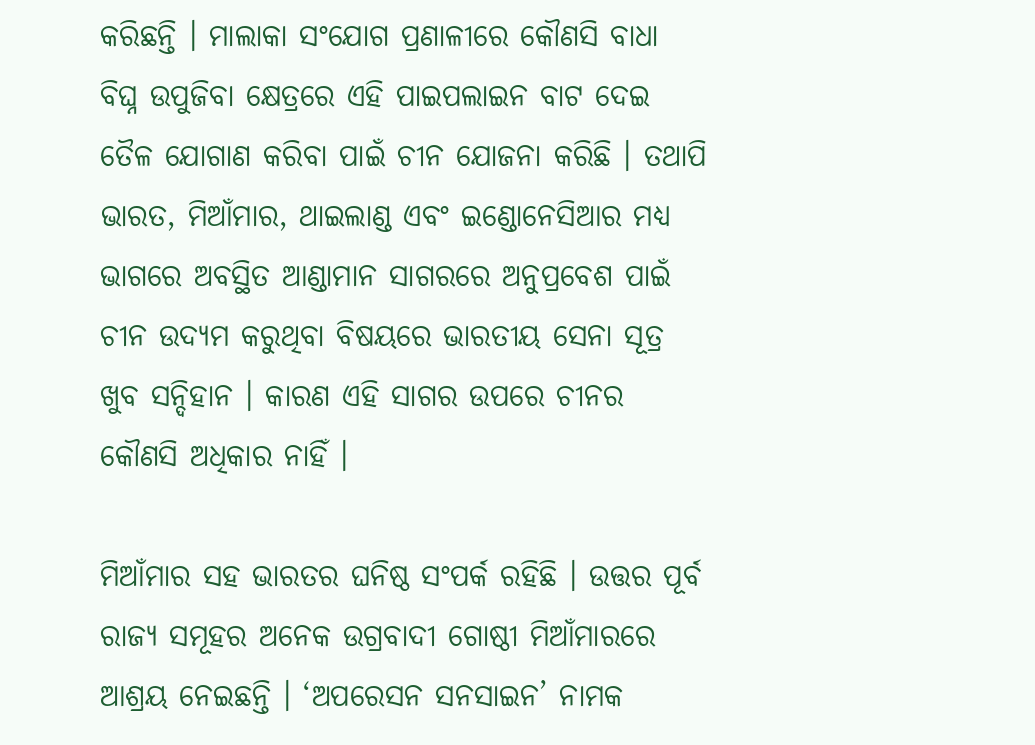କରିଛନ୍ତି । ମାଲାକା ସଂଯୋଗ ପ୍ରଣାଳୀରେ କୌଣସି ବାଧା ବିଘ୍ନ ଉପୁଜିବା କ୍ଷେତ୍ରରେ ଏହି ପାଇପଲାଇନ ବାଟ ଦେଇ ତୈଳ ଯୋଗାଣ କରିବା ପାଇଁ ଚୀନ ଯୋଜନା କରିଛି । ତଥାପି ଭାରତ, ମିଆଁମାର, ଥାଇଲାଣ୍ଡ ଏବଂ ଇଣ୍ଡୋନେସିଆର ମଧ୍ୟ ଭାଗରେ ଅବସ୍ଥିତ ଆଣ୍ଡାମାନ ସାଗରରେ ଅନୁପ୍ରବେଶ ପାଇଁ ଚୀନ ଉଦ୍ୟମ କରୁଥିବା ବିଷୟରେ ଭାରତୀୟ ସେନା ସୂତ୍ର ଖୁବ ସନ୍ଦିହାନ । କାରଣ ଏହି ସାଗର ଉପରେ ଚୀନର କୌଣସି ଅଧିକାର ନାହିଁ ।

ମିଆଁମାର ସହ ଭାରତର ଘନିଷ୍ଠ ସଂପର୍କ ରହିଛି । ଉତ୍ତର ପୂର୍ବ ରାଜ୍ୟ ସମୂହର ଅନେକ ଉଗ୍ରବାଦୀ ଗୋଷ୍ଠୀ ମିଆଁମାରରେ ଆଶ୍ରୟ ନେଇଛନ୍ତି । ‘ଅପରେସନ ସନସାଇନ’ ନାମକ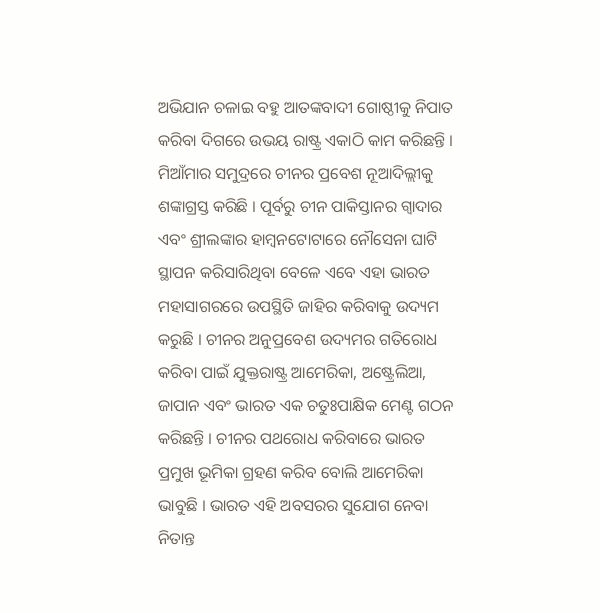ଅଭିଯାନ ଚଳାଇ ବହୁ ଆତଙ୍କବାଦୀ ଗୋଷ୍ଠୀକୁ ନିପାତ କରିବା ଦିଗରେ ଉଭୟ ରାଷ୍ଟ୍ର ଏକାଠି କାମ କରିଛନ୍ତି । ମିଆଁମାର ସମୁଦ୍ରରେ ଚୀନର ପ୍ରବେଶ ନୂଆଦିଲ୍ଲୀକୁ ଶଙ୍କାଗ୍ରସ୍ତ କରିଛି । ପୂର୍ବରୁ ଚୀନ ପାକିସ୍ତାନର ଗ୍ବାଦାର ଏବଂ ଶ୍ରୀଲଙ୍କାର ହାମ୍ବନଟୋଟାରେ ନୌସେନା ଘାଟି ସ୍ଥାପନ କରିସାରିଥିବା ବେଳେ ଏବେ ଏହା ଭାରତ ମହାସାଗରରେ ଉପସ୍ଥିତି ଜାହିର କରିବାକୁ ଉଦ୍ୟମ କରୁଛି । ଚୀନର ଅନୁପ୍ରବେଶ ଉଦ୍ୟମର ଗତିରୋଧ କରିବା ପାଇଁ ଯୁକ୍ତରାଷ୍ଟ୍ର ଆମେରିକା, ଅଷ୍ଟ୍ରେଲିଆ, ଜାପାନ ଏବଂ ଭାରତ ଏକ ଚତୁଃପାକ୍ଷିକ ମେଣ୍ଟ ଗଠନ କରିଛନ୍ତି । ଚୀନର ପଥରୋଧ କରିବାରେ ଭାରତ ପ୍ରମୁଖ ଭୂମିକା ଗ୍ରହଣ କରିବ ବୋଲି ଆମେରିକା ଭାବୁଛି । ଭାରତ ଏହି ଅବସରର ସୁଯୋଗ ନେବା ନିତାନ୍ତ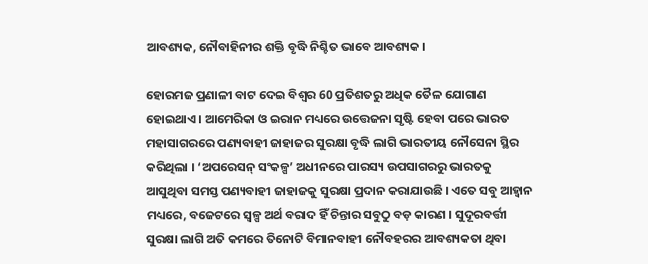ଆବଶ୍ୟକ, ନୌବାହିନୀର ଶକ୍ତି ବୃଦ୍ଧି ନିଶ୍ଚିତ ଭାବେ ଆବଶ୍ୟକ ।

ହୋରମଜ ପ୍ରଣାଳୀ ବାଟ ଦେଇ ବିଶ୍ବର 60 ପ୍ରତିଶତରୁ ଅଧିକ ତୈଳ ଯୋଗାଣ ହୋଇଥାଏ । ଆମେରିକା ଓ ଇରାନ ମଧ୍ୟରେ ଉତ୍ତେଜନା ସୃଷ୍ଟି ହେବା ପରେ ଭାରତ ମହାସାଗରରେ ପଣ୍ୟବାହୀ ଜାହାଜର ସୁରକ୍ଷା ବୃଦ୍ଧି ଲାଗି ଭାରତୀୟ ନୌସେନା ସ୍ଥିର କରିଥିଲା । ‘ଅପରେସନ୍‌ ସଂକଳ୍ପ’ ଅଧୀନରେ ପାରସ୍ୟ ଉପସାଗରରୁ ଭାରତକୁ ଆସୁଥିବା ସମସ୍ତ ପଣ୍ୟବାହୀ ଜାହାଜକୁ ସୁରକ୍ଷା ପ୍ରଦାନ କରାଯାଉଛି । ଏତେ ସବୁ ଆହ୍ବାନ ମଧ୍ୟରେ, ବଜେଟରେ ସ୍ବଳ୍ପ ଅର୍ଥ ବରାଦ ହିଁ ଚିନ୍ତାର ସବୁଠୁ ବଡ଼ କାରଣ । ସୁଦୂରବର୍ତ୍ତୀ ସୁରକ୍ଷା ଲାଗି ଅତି କମରେ ତିନୋଟି ବିମାନବାହୀ ନୌବହରର ଆବଶ୍ୟକତା ଥିବା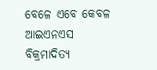ବେଳେ ଏବେ କେବଳ ଆଇଏନଏସ ବିକ୍ରମାଦିତ୍ୟ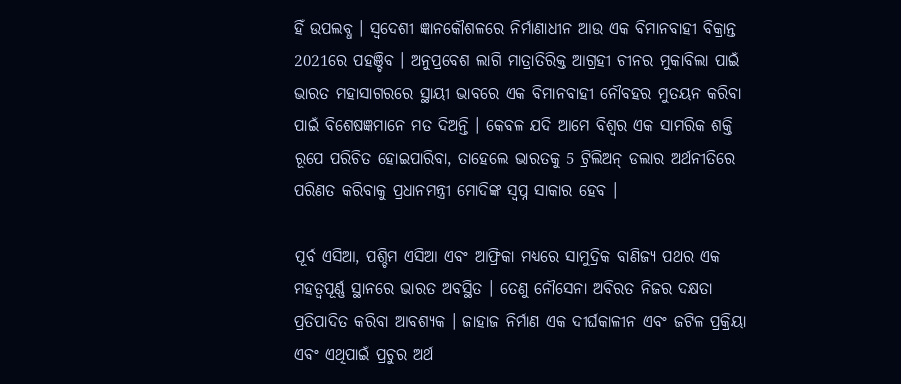ହିଁ ଉପଲବ୍ଧ । ସ୍ବଦେଶୀ ଜ୍ଞାନକୌଶଳରେ ନିର୍ମାଣାଧୀନ ଆଉ ଏକ ବିମାନବାହୀ ବିକ୍ରାନ୍ତ 2021ରେ ପହଞ୍ଚିବ । ଅନୁପ୍ରବେଶ ଲାଗି ମାତ୍ରାତିରିକ୍ତ ଆଗ୍ରହୀ ଚୀନର ମୁକାବିଲା ପାଇଁ ଭାରତ ମହାସାଗରରେ ସ୍ଥାୟୀ ଭାବରେ ଏକ ବିମାନବାହୀ ନୌବହର ମୁତୟନ କରିବା ପାଇଁ ବିଶେଷଜ୍ଞମାନେ ମତ ଦିଅନ୍ତି । କେବଳ ଯଦି ଆମେ ବିଶ୍ବର ଏକ ସାମରିକ ଶକ୍ତି ରୂପେ ପରିଚିତ ହୋଇପାରିବା, ତାହେଲେ ଭାରତକୁ 5 ଟ୍ରିଲିଅନ୍‌ ଡଲାର ଅର୍ଥନୀତିରେ ପରିଣତ କରିବାକୁ ପ୍ରଧାନମନ୍ତ୍ରୀ ମୋଦିଙ୍କ ସ୍ବପ୍ନ ସାକାର ହେବ ।

ପୂର୍ବ ଏସିଆ, ପଶ୍ଚିମ ଏସିଆ ଏବଂ ଆଫ୍ରିକା ମଧ୍ୟରେ ସାମୁଦ୍ରିକ ବାଣିଜ୍ୟ ପଥର ଏକ ମହତ୍ବପୂର୍ଣ୍ଣ ସ୍ଥାନରେ ଭାରତ ଅବସ୍ଥିତ । ତେଣୁ ନୌସେନା ଅବିରତ ନିଜର ଦକ୍ଷତା ପ୍ରତିପାଦିତ କରିବା ଆବଶ୍ୟକ । ଜାହାଜ ନିର୍ମାଣ ଏକ ଦୀର୍ଘକାଳୀନ ଏବଂ ଜଟିଳ ପ୍ରକ୍ରିୟା ଏବଂ ଏଥିପାଇଁ ପ୍ରଚୁର ଅର୍ଥ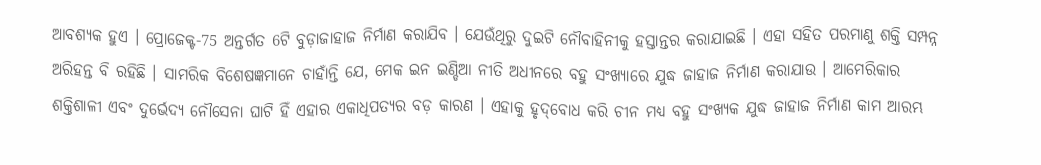ଆବଶ୍ୟକ ହୁଏ । ପ୍ରୋଜେକ୍ଟ-75 ଅନ୍ତର୍ଗତ 6ଟି ବୁଡ଼ାଜାହାଜ ନିର୍ମାଣ କରାଯିବ । ଯେଉଁଥିରୁ ଦୁଇଟି ନୌବାହିନୀକୁ ହସ୍ତାନ୍ତର କରାଯାଇଛି । ଏହା ସହିତ ପରମାଣୁ ଶକ୍ତି ସମ୍ପନ୍ନ ଅରିହନ୍ତ ବି ରହିଛି । ସାମରିକ ବିଶେଷଜ୍ଞମାନେ ଚାହାଁନ୍ତି ଯେ, ମେକ ଇନ ଇଣ୍ଡିଆ ନୀତି ଅଧୀନରେ ବହୁ ସଂଖ୍ୟାରେ ଯୁଦ୍ଧ ଜାହାଜ ନିର୍ମାଣ କରାଯାଉ । ଆମେରିକାର ଶକ୍ତିଶାଳୀ ଏବଂ ଦୁର୍ଭେଦ୍ୟ ନୌସେନା ଘାଟି ହିଁ ଏହାର ଏକାଧିପତ୍ୟର ବଡ଼ କାରଣ । ଏହାକୁ ହୃଦ୍‌ବୋଧ କରି ଚୀନ ମଧ୍ୟ ବହୁ ସଂଖ୍ୟକ ଯୁଦ୍ଧ ଜାହାଜ ନିର୍ମାଣ କାମ ଆରମ୍ଭ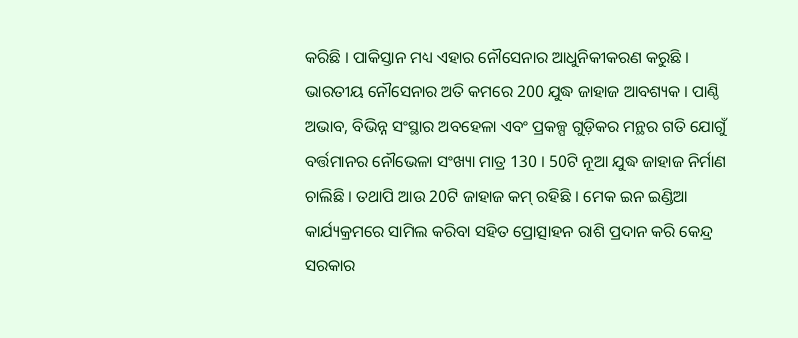କରିଛି । ପାକିସ୍ତାନ ମଧ୍ୟ ଏହାର ନୌସେନାର ଆଧୁନିକୀକରଣ କରୁଛି । ଭାରତୀୟ ନୌସେନାର ଅତି କମରେ 200 ଯୁଦ୍ଧ ଜାହାଜ ଆବଶ୍ୟକ । ପାଣ୍ଠି ଅଭାବ, ବିଭିନ୍ନ ସଂସ୍ଥାର ଅବହେଳା ଏବଂ ପ୍ରକଳ୍ପ ଗୁଡ଼ିକର ମନ୍ଥର ଗତି ଯୋଗୁଁ ବର୍ତ୍ତମାନର ନୌଭେଳା ସଂଖ୍ୟା ମାତ୍ର 130 । 50ଟି ନୂଆ ଯୁଦ୍ଧ ଜାହାଜ ନିର୍ମାଣ ଚାଲିଛି । ତଥାପି ଆଉ 20ଟି ଜାହାଜ କମ୍‌ ରହିଛି । ମେକ ଇନ ଇଣ୍ଡିଆ କାର୍ଯ୍ୟକ୍ରମରେ ସାମିଲ କରିବା ସହିତ ପ୍ରୋତ୍ସାହନ ରାଶି ପ୍ରଦାନ କରି କେନ୍ଦ୍ର ସରକାର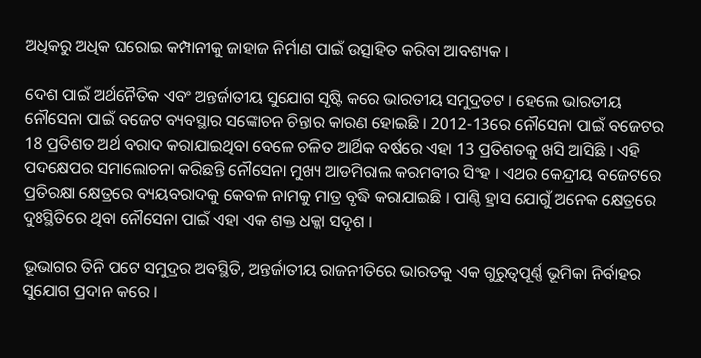ଅଧିକରୁ ଅଧିକ ଘରୋଇ କମ୍ପାନୀକୁ ଜାହାଜ ନିର୍ମାଣ ପାଇଁ ଉତ୍ସାହିତ କରିବା ଆବଶ୍ୟକ ।

ଦେଶ ପାଇଁ ଅର୍ଥନୈତିକ ଏବଂ ଅନ୍ତର୍ଜାତୀୟ ସୁଯୋଗ ସୃଷ୍ଟି କରେ ଭାରତୀୟ ସମୁଦ୍ରତଟ । ହେଲେ ଭାରତୀୟ ନୌସେନା ପାଇଁ ବଜେଟ ବ୍ୟବସ୍ଥାର ସଙ୍କୋଚନ ଚିନ୍ତାର କାରଣ ହୋଇଛି । 2012-13ରେ ନୌସେନା ପାଇଁ ବଜେଟର 18 ପ୍ରତିଶତ ଅର୍ଥ ବରାଦ କରାଯାଇଥିବା ବେଳେ ଚଳିତ ଆର୍ଥିକ ବର୍ଷରେ ଏହା 13 ପ୍ରତିଶତକୁ ଖସି ଆସିଛି । ଏହି ପଦକ୍ଷେପର ସମାଲୋଚନା କରିଛନ୍ତି ନୌସେନା ମୁଖ୍ୟ ଆଡମିରାଲ କରମବୀର ସିଂହ । ଏଥର କେନ୍ଦ୍ରୀୟ ବଜେଟରେ ପ୍ରତିରକ୍ଷା କ୍ଷେତ୍ରରେ ବ୍ୟୟବରାଦକୁ କେବଳ ନାମକୁ ମାତ୍ର ବୃଦ୍ଧି କରାଯାଇଛି । ପାଣ୍ଠି ହ୍ରାସ ଯୋଗୁଁ ଅନେକ କ୍ଷେତ୍ରରେ ଦୁଃସ୍ଥିତିରେ ଥିବା ନୌସେନା ପାଇଁ ଏହା ଏକ ଶକ୍ତ ଧକ୍କା ସଦୃଶ ।

ଭୂଭାଗର ତିନି ପଟେ ସମୁଦ୍ରର ଅବସ୍ଥିତି, ଅନ୍ତର୍ଜାତୀୟ ରାଜନୀତିରେ ଭାରତକୁ ଏକ ଗୁରୁତ୍ବପୂର୍ଣ୍ଣ ଭୂମିକା ନିର୍ବାହର ସୁଯୋଗ ପ୍ରଦାନ କରେ ।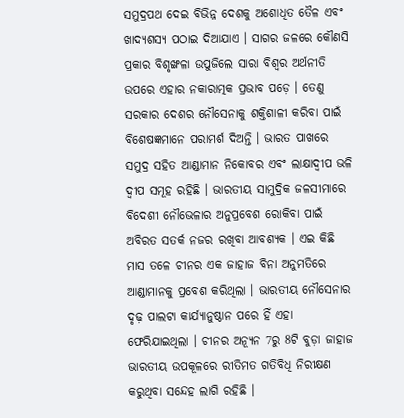ସମୁଦ୍ରପଥ ଦେଇ ବିଭିନ୍ନ ଦେଶକୁ ଅଶୋଧିତ ତୈଳ ଏବଂ ଖାଦ୍ୟଶସ୍ୟ ପଠାଇ ଦିଆଯାଏ । ସାଗର ଜଳରେ କୌଣସି ପ୍ରକାର ବିଶୃଙ୍ଖଳା ଉପୁଜିଲେ ସାରା ବିଶ୍ବର ଅର୍ଥନୀତି ଉପରେ ଏହାର ନକାରାତ୍ମକ ପ୍ରଭାବ ପଡ଼େ । ତେଣୁ ସରକାର ଦେଶର ନୌସେନାକୁ ଶକ୍ତିଶାଳୀ କରିବା ପାଇଁ ବିଶେଷଜ୍ଞମାନେ ପରାମର୍ଶ ଦିଅନ୍ତି । ଭାରତ ପାଖରେ ସମୁଦ୍ର ସହିତ ଆଣ୍ଡାମାନ ନିକୋବର ଏବଂ ଲାକ୍ଷାଦ୍ବୀପ ଭଳି ଦ୍ବୀପ ସମୂହ ରହିଛି । ଭାରତୀୟ ସାମୁଦ୍ରିକ ଜଳସୀମାରେ ବିଦେଶୀ ନୌଭେଳାର ଅନୁପ୍ରବେଶ ରୋକିବା ପାଇଁ ଅବିରତ ସତର୍କ ନଜର ରଖିବା ଆବଶ୍ୟକ । ଏଇ କିଛି ମାସ ତଳେ ଚୀନର ଏକ ଜାହାଜ ବିନା ଅନୁମତିରେ ଆଣ୍ଡାମାନକୁ ପ୍ରବେଶ କରିଥିଲା । ଭାରତୀୟ ନୌସେନାର ଦୃଢ଼ ପାଲଟା କାର୍ଯ୍ୟାନୁଷ୍ଠାନ ପରେ ହିଁ ଏହା ଫେରିଯାଇଥିଲା । ଚୀନ‌ର ଅନ୍ୟୂନ 7ରୁ 8ଟି ବୁଡ଼ା ଜାହାଜ ଭାରତୀୟ ଉପକୂଳରେ ରୀତିମତ ଗତିବିଧି ନିରୀକ୍ଷଣ କରୁଥିବା ସନ୍ଦେହ ଲାଗି ରହିଛି ।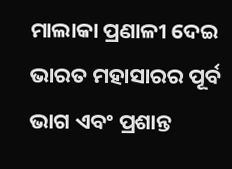ମାଲାକା ପ୍ରଣାଳୀ ଦେଇ ଭାରତ ମହାସାରର ପୂର୍ବ ଭାଗ ଏବଂ ପ୍ରଶାନ୍ତ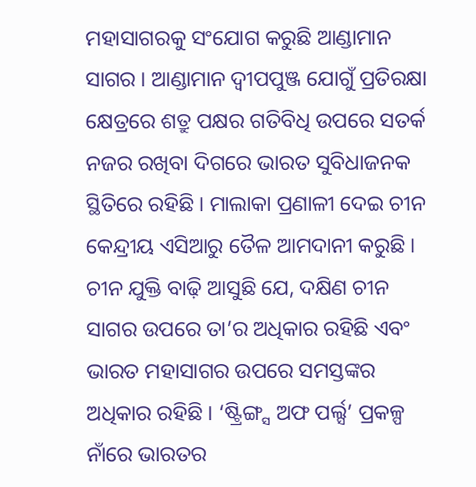ମହାସାଗରକୁ ସଂଯୋଗ କରୁଛି ଆଣ୍ଡାମାନ ସାଗର । ଆଣ୍ଡାମାନ ଦ୍ବୀପପୁଞ୍ଜ ଯୋଗୁଁ ପ୍ରତିରକ୍ଷା କ୍ଷେତ୍ରରେ ଶତ୍ରୁ ପକ୍ଷର ଗତିବିଧି ଉପରେ ସତର୍କ ନଜର ରଖିବା ଦିଗରେ ଭାରତ ସୁବିଧାଜନକ ସ୍ଥିତିରେ ରହିଛି । ମାଲାକା ପ୍ରଣାଳୀ ଦେଇ ଚୀନ କେନ୍ଦ୍ରୀୟ ଏସିଆରୁ ତୈଳ ଆମଦାନୀ କରୁଛି । ଚୀନ ଯୁକ୍ତି ବାଢ଼ି ଆସୁଛି ଯେ, ଦକ୍ଷିଣ ଚୀନ ସାଗର ଉପରେ ତା’ର ଅଧିକାର ରହିଛି ଏବଂ ଭାରତ ମହାସାଗର ଉପରେ ସମସ୍ତଙ୍କର ଅଧିକାର ରହିଛି । ‘ଷ୍ଟ୍ରିଙ୍ଗ୍ସ ଅଫ ପର୍ଲ୍ସ’ ପ୍ରକଳ୍ପ ନାଁରେ ଭାରତର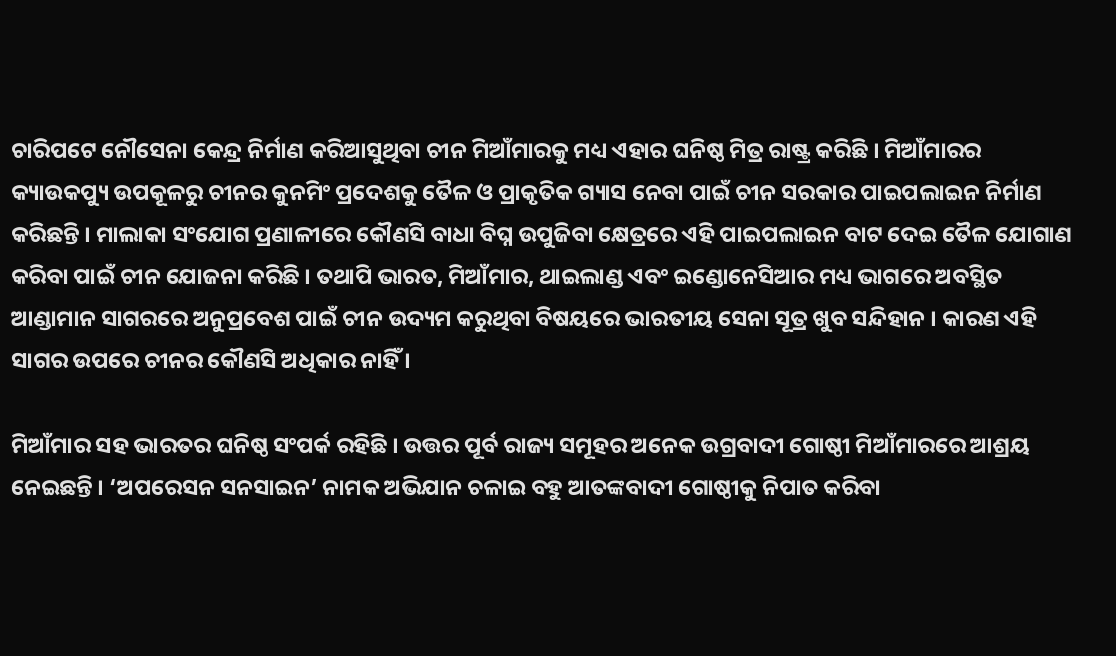ଚାରିପଟେ ନୌସେନା କେନ୍ଦ୍ର ନିର୍ମାଣ କରିଆସୁଥିବା ଚୀନ ମିଆଁମାରକୁ ମଧ୍ୟ ଏହାର ଘନିଷ୍ଠ ମିତ୍ର ରାଷ୍ଟ୍ର କରିଛି । ମିଆଁମାରର କ୍ୟାଉକପ୍ୟୁ ଉପକୂଳରୁ ଚୀନର କୁନମିଂ ପ୍ରଦେଶକୁ ତୈଳ ଓ ପ୍ରାକୃତିକ ଗ୍ୟାସ ନେବା ପାଇଁ ଚୀନ ସରକାର ପାଇପଲାଇନ ନିର୍ମାଣ କରିଛନ୍ତି । ମାଲାକା ସଂଯୋଗ ପ୍ରଣାଳୀରେ କୌଣସି ବାଧା ବିଘ୍ନ ଉପୁଜିବା କ୍ଷେତ୍ରରେ ଏହି ପାଇପଲାଇନ ବାଟ ଦେଇ ତୈଳ ଯୋଗାଣ କରିବା ପାଇଁ ଚୀନ ଯୋଜନା କରିଛି । ତଥାପି ଭାରତ, ମିଆଁମାର, ଥାଇଲାଣ୍ଡ ଏବଂ ଇଣ୍ଡୋନେସିଆର ମଧ୍ୟ ଭାଗରେ ଅବସ୍ଥିତ ଆଣ୍ଡାମାନ ସାଗରରେ ଅନୁପ୍ରବେଶ ପାଇଁ ଚୀନ ଉଦ୍ୟମ କରୁଥିବା ବିଷୟରେ ଭାରତୀୟ ସେନା ସୂତ୍ର ଖୁବ ସନ୍ଦିହାନ । କାରଣ ଏହି ସାଗର ଉପରେ ଚୀନର କୌଣସି ଅଧିକାର ନାହିଁ ।

ମିଆଁମାର ସହ ଭାରତର ଘନିଷ୍ଠ ସଂପର୍କ ରହିଛି । ଉତ୍ତର ପୂର୍ବ ରାଜ୍ୟ ସମୂହର ଅନେକ ଉଗ୍ରବାଦୀ ଗୋଷ୍ଠୀ ମିଆଁମାରରେ ଆଶ୍ରୟ ନେଇଛନ୍ତି । ‘ଅପରେସନ ସନସାଇନ’ ନାମକ ଅଭିଯାନ ଚଳାଇ ବହୁ ଆତଙ୍କବାଦୀ ଗୋଷ୍ଠୀକୁ ନିପାତ କରିବା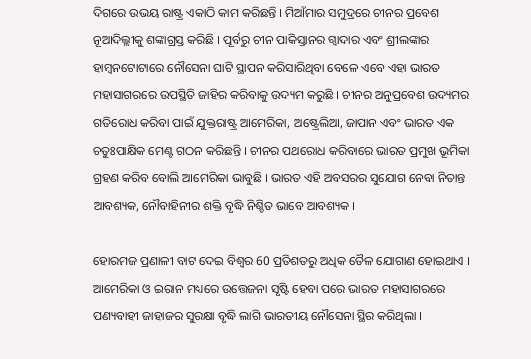ଦିଗରେ ଉଭୟ ରାଷ୍ଟ୍ର ଏକାଠି କାମ କରିଛନ୍ତି । ମିଆଁମାର ସମୁଦ୍ରରେ ଚୀନର ପ୍ରବେଶ ନୂଆଦିଲ୍ଲୀକୁ ଶଙ୍କାଗ୍ରସ୍ତ କରିଛି । ପୂର୍ବରୁ ଚୀନ ପାକିସ୍ତାନର ଗ୍ବାଦାର ଏବଂ ଶ୍ରୀଲଙ୍କାର ହାମ୍ବନଟୋଟାରେ ନୌସେନା ଘାଟି ସ୍ଥାପନ କରିସାରିଥିବା ବେଳେ ଏବେ ଏହା ଭାରତ ମହାସାଗରରେ ଉପସ୍ଥିତି ଜାହିର କରିବାକୁ ଉଦ୍ୟମ କରୁଛି । ଚୀନର ଅନୁପ୍ରବେଶ ଉଦ୍ୟମର ଗତିରୋଧ କରିବା ପାଇଁ ଯୁକ୍ତରାଷ୍ଟ୍ର ଆମେରିକା, ଅଷ୍ଟ୍ରେଲିଆ, ଜାପାନ ଏବଂ ଭାରତ ଏକ ଚତୁଃପାକ୍ଷିକ ମେଣ୍ଟ ଗଠନ କରିଛନ୍ତି । ଚୀନର ପଥରୋଧ କରିବାରେ ଭାରତ ପ୍ରମୁଖ ଭୂମିକା ଗ୍ରହଣ କରିବ ବୋଲି ଆମେରିକା ଭାବୁଛି । ଭାରତ ଏହି ଅବସରର ସୁଯୋଗ ନେବା ନିତାନ୍ତ ଆବଶ୍ୟକ, ନୌବାହିନୀର ଶକ୍ତି ବୃଦ୍ଧି ନିଶ୍ଚିତ ଭାବେ ଆବଶ୍ୟକ ।

ହୋରମଜ ପ୍ରଣାଳୀ ବାଟ ଦେଇ ବିଶ୍ବର 60 ପ୍ରତିଶତରୁ ଅଧିକ ତୈଳ ଯୋଗାଣ ହୋଇଥାଏ । ଆମେରିକା ଓ ଇରାନ ମଧ୍ୟରେ ଉତ୍ତେଜନା ସୃଷ୍ଟି ହେବା ପରେ ଭାରତ ମହାସାଗରରେ ପଣ୍ୟବାହୀ ଜାହାଜର ସୁରକ୍ଷା ବୃଦ୍ଧି ଲାଗି ଭାରତୀୟ ନୌସେନା ସ୍ଥିର କରିଥିଲା ।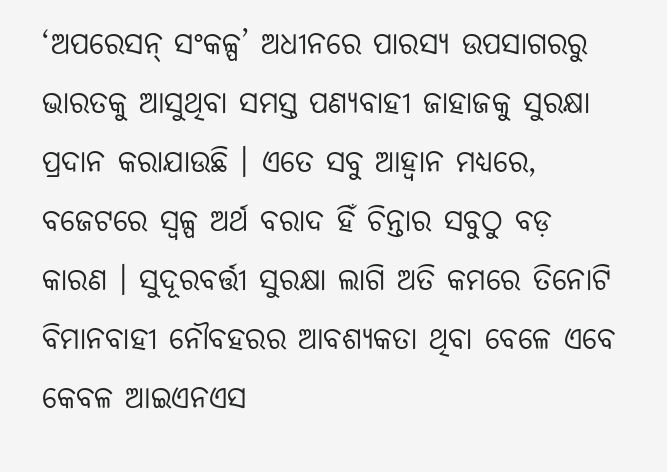‘ଅପରେସନ୍‌ ସଂକଳ୍ପ’ ଅଧୀନରେ ପାରସ୍ୟ ଉପସାଗରରୁ ଭାରତକୁ ଆସୁଥିବା ସମସ୍ତ ପଣ୍ୟବାହୀ ଜାହାଜକୁ ସୁରକ୍ଷା ପ୍ରଦାନ କରାଯାଉଛି । ଏତେ ସବୁ ଆହ୍ବାନ ମଧ୍ୟରେ, ବଜେଟରେ ସ୍ବଳ୍ପ ଅର୍ଥ ବରାଦ ହିଁ ଚିନ୍ତାର ସବୁଠୁ ବଡ଼ କାରଣ । ସୁଦୂରବର୍ତ୍ତୀ ସୁରକ୍ଷା ଲାଗି ଅତି କମରେ ତିନୋଟି ବିମାନବାହୀ ନୌବହରର ଆବଶ୍ୟକତା ଥିବା ବେଳେ ଏବେ କେବଳ ଆଇଏନଏସ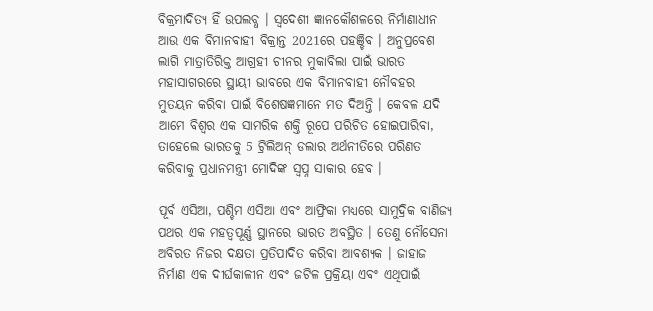ବିକ୍ରମାଦିତ୍ୟ ହିଁ ଉପଲବ୍ଧ । ସ୍ବଦେଶୀ ଜ୍ଞାନକୌଶଳରେ ନିର୍ମାଣାଧୀନ ଆଉ ଏକ ବିମାନବାହୀ ବିକ୍ରାନ୍ତ 2021ରେ ପହଞ୍ଚିବ । ଅନୁପ୍ରବେଶ ଲାଗି ମାତ୍ରାତିରିକ୍ତ ଆଗ୍ରହୀ ଚୀନର ମୁକାବିଲା ପାଇଁ ଭାରତ ମହାସାଗରରେ ସ୍ଥାୟୀ ଭାବରେ ଏକ ବିମାନବାହୀ ନୌବହର ମୁତୟନ କରିବା ପାଇଁ ବିଶେଷଜ୍ଞମାନେ ମତ ଦିଅନ୍ତି । କେବଳ ଯଦି ଆମେ ବିଶ୍ବର ଏକ ସାମରିକ ଶକ୍ତି ରୂପେ ପରିଚିତ ହୋଇପାରିବା, ତାହେଲେ ଭାରତକୁ 5 ଟ୍ରିଲିଅନ୍‌ ଡଲାର ଅର୍ଥନୀତିରେ ପରିଣତ କରିବାକୁ ପ୍ରଧାନମନ୍ତ୍ରୀ ମୋଦିଙ୍କ ସ୍ବପ୍ନ ସାକାର ହେବ ।

ପୂର୍ବ ଏସିଆ, ପଶ୍ଚିମ ଏସିଆ ଏବଂ ଆଫ୍ରିକା ମଧ୍ୟରେ ସାମୁଦ୍ରିକ ବାଣିଜ୍ୟ ପଥର ଏକ ମହତ୍ବପୂର୍ଣ୍ଣ ସ୍ଥାନରେ ଭାରତ ଅବସ୍ଥିତ । ତେଣୁ ନୌସେନା ଅବିରତ ନିଜର ଦକ୍ଷତା ପ୍ରତିପାଦିତ କରିବା ଆବଶ୍ୟକ । ଜାହାଜ ନିର୍ମାଣ ଏକ ଦୀର୍ଘକାଳୀନ ଏବଂ ଜଟିଳ ପ୍ରକ୍ରିୟା ଏବଂ ଏଥିପାଇଁ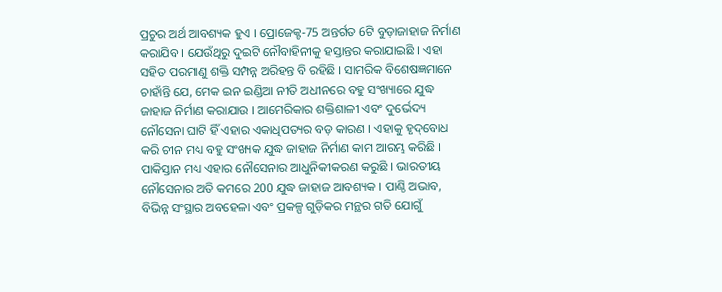ପ୍ରଚୁର ଅର୍ଥ ଆବଶ୍ୟକ ହୁଏ । ପ୍ରୋଜେକ୍ଟ-75 ଅନ୍ତର୍ଗତ 6ଟି ବୁଡ଼ାଜାହାଜ ନିର୍ମାଣ କରାଯିବ । ଯେଉଁଥିରୁ ଦୁଇଟି ନୌବାହିନୀକୁ ହସ୍ତାନ୍ତର କରାଯାଇଛି । ଏହା ସହିତ ପରମାଣୁ ଶକ୍ତି ସମ୍ପନ୍ନ ଅରିହନ୍ତ ବି ରହିଛି । ସାମରିକ ବିଶେଷଜ୍ଞମାନେ ଚାହାଁନ୍ତି ଯେ, ମେକ ଇନ ଇଣ୍ଡିଆ ନୀତି ଅଧୀନରେ ବହୁ ସଂଖ୍ୟାରେ ଯୁଦ୍ଧ ଜାହାଜ ନିର୍ମାଣ କରାଯାଉ । ଆମେରିକାର ଶକ୍ତିଶାଳୀ ଏବଂ ଦୁର୍ଭେଦ୍ୟ ନୌସେନା ଘାଟି ହିଁ ଏହାର ଏକାଧିପତ୍ୟର ବଡ଼ କାରଣ । ଏହାକୁ ହୃଦ୍‌ବୋଧ କରି ଚୀନ ମଧ୍ୟ ବହୁ ସଂଖ୍ୟକ ଯୁଦ୍ଧ ଜାହାଜ ନିର୍ମାଣ କାମ ଆରମ୍ଭ କରିଛି । ପାକିସ୍ତାନ ମଧ୍ୟ ଏହାର ନୌସେନାର ଆଧୁନିକୀକରଣ କରୁଛି । ଭାରତୀୟ ନୌସେନାର ଅତି କମରେ 200 ଯୁଦ୍ଧ ଜାହାଜ ଆବଶ୍ୟକ । ପାଣ୍ଠି ଅଭାବ, ବିଭିନ୍ନ ସଂସ୍ଥାର ଅବହେଳା ଏବଂ ପ୍ରକଳ୍ପ ଗୁଡ଼ିକର ମନ୍ଥର ଗତି ଯୋଗୁଁ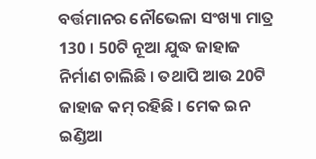ବର୍ତ୍ତମାନର ନୌଭେଳା ସଂଖ୍ୟା ମାତ୍ର 130 । 50ଟି ନୂଆ ଯୁଦ୍ଧ ଜାହାଜ ନିର୍ମାଣ ଚାଲିଛି । ତଥାପି ଆଉ 20ଟି ଜାହାଜ କମ୍‌ ରହିଛି । ମେକ ଇନ ଇଣ୍ଡିଆ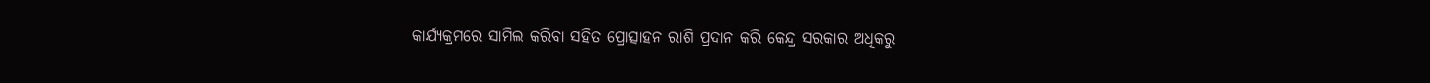କାର୍ଯ୍ୟକ୍ରମରେ ସାମିଲ କରିବା ସହିତ ପ୍ରୋତ୍ସାହନ ରାଶି ପ୍ରଦାନ କରି କେନ୍ଦ୍ର ସରକାର ଅଧିକରୁ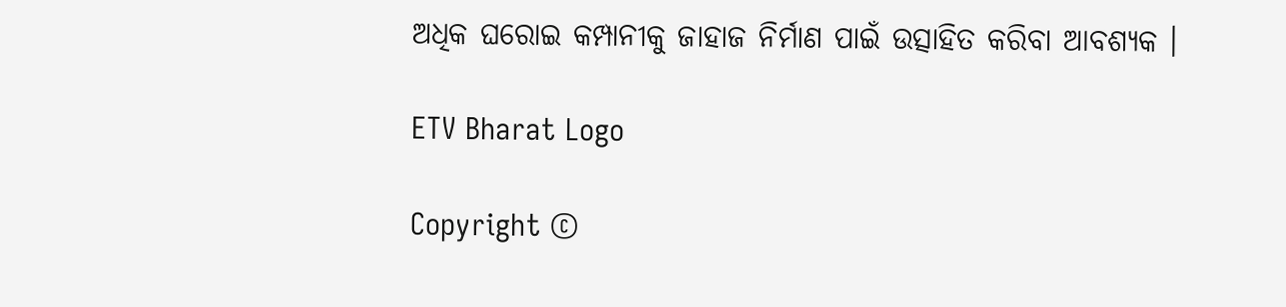ଅଧିକ ଘରୋଇ କମ୍ପାନୀକୁ ଜାହାଜ ନିର୍ମାଣ ପାଇଁ ଉତ୍ସାହିତ କରିବା ଆବଶ୍ୟକ ।

ETV Bharat Logo

Copyright ©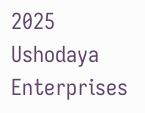2025 Ushodaya Enterprises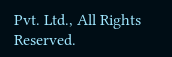Pvt. Ltd., All Rights Reserved.